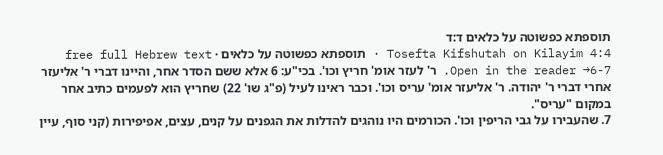תוספתא כפשוטה על כלאים ד:ד
Tosefta Kifshutah on Kilayim 4:4 · תוספתא כפשוטה על כלאים · free full Hebrew text
Open in the reader →6-7. ר' לעזר אומ' חריץ וכו'. בכי"ע: 6 אלא ששם הסדר אחר, והיינו דברי ר' אליעזר אחרי דברי ר' יהודה. ר' אליעזר אומ' עריס וכו'. וכבר ראינו לעיל (פ"ג שו' 22) שחריץ הוא לפעמים כתיב אחר במקום "עריס".
7. שהעבירו על גבי הריפין וכו'. הכורמים היו נוהגים להדלות את הגפנים על קנים, עצים, אפיפירות (קני סוף, עיין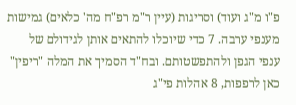פ"ו מ"ג ועוד) וסריגות (עיין ר"מ רפ"ח מה' כלאים) גמישות מענפי ערבה. 7 כדי שיוכלו להתאים אותן לגידולם של ענפי הגפן ולהתפשטותם. ובח"ד הסמיך את המלה "ריפין" כאן לרפפות, 8 אהלות פי"ג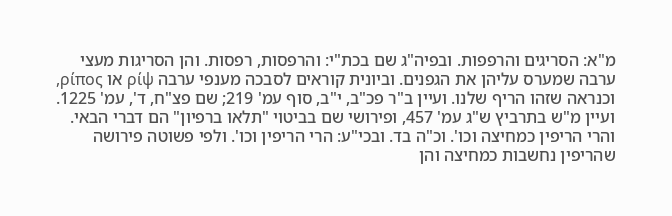מ"א: הסריגים והרפפות. ובפיה"ג שם בכת"י: והרפסות, רפסות. והן הסריגות מעצי ערבה שמערס עליהן את הגפנים. וביונית קוראים לסבכה מענפי ערבה ρίψ או ρίπος, וכנראה שזהו הריף שלנו. ועיין ב"ר פכ"ב, י"ב, סוף עמ' 219; שם פצ"ח, ד', עמ' 1225. ועיין מ"ש בתרביץ ש"ג עמ' 457, ופירושי שם בביטוי "תלאו ברפיון" הם דברי הבאי.
והרי הריפין כמחיצה וכו'. וכ"ה בד. ובכי"ע: הרי הריפין וכו'. ולפי פשוטה פירושה שהריפין נחשבות כמחיצה והן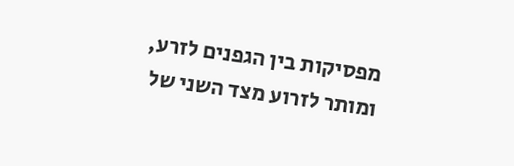מפסיקות בין הגפנים לזרע, ומותר לזרוע מצד השני של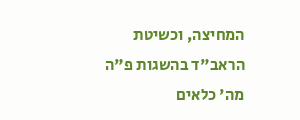המחיצה, וכשיטת הראב"ד בהשגות פ"ה מה' כלאים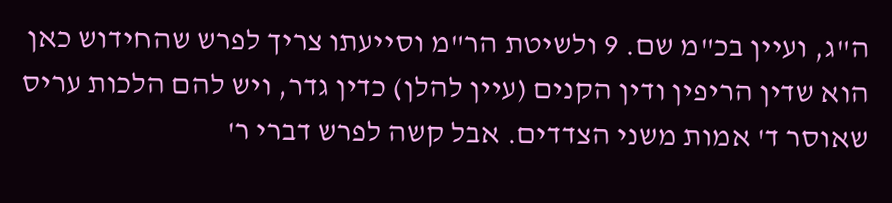ה"ג, ועיין בכ"מ שם. 9 ולשיטת הר"מ וסייעתו צריך לפרש שהחידוש כאן הוא שדין הריפין ודין הקנים (עיין להלן) כדין גדר, ויש להם הלכות עריס שאוסר ד' אמות משני הצדדים. אבל קשה לפרש דברי ר'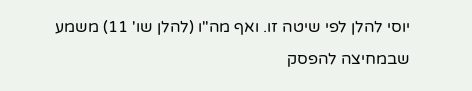יוסי להלן לפי שיטה זו. ואף מה"ו (להלן שו' 11) משמע שבמחיצה להפסק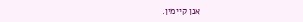אנן קיימין.